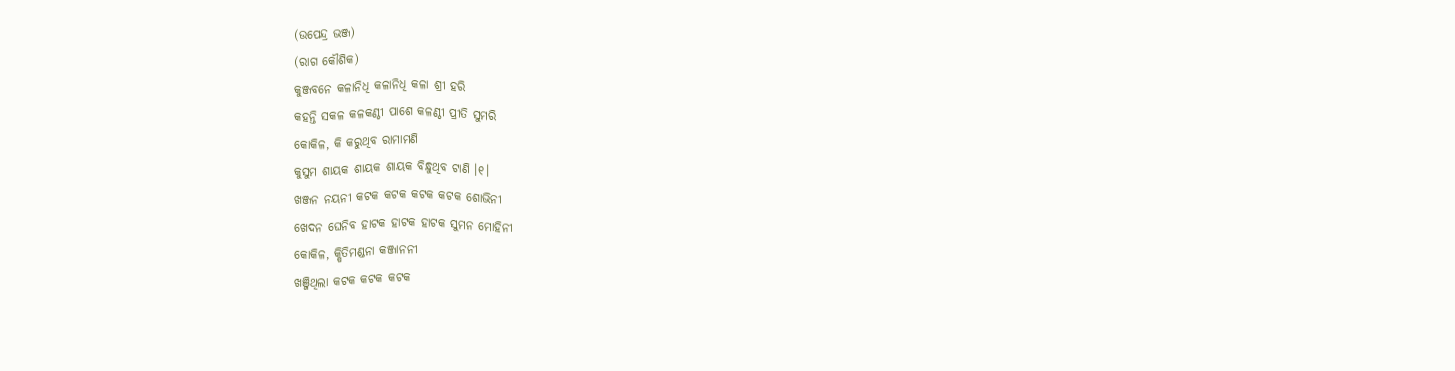(ଉପେନ୍ଦ୍ର ଭଞ୍ଜ)
(ରାଗ କୌଶିକ)
କୁଞ୍ଜବନେ କଳାନିଧି କଳାନିଧି କଳା ଶ୍ରୀ ହରି
କହନ୍ତି ସକଳ କଳକଣ୍ଠୀ ପାଶେ କଳଣ୍ଠୀ ପ୍ରୀତି ସୁମରି
କୋକିଳ, କି କରୁଥିବ ରାମାମଣି
କୁସୁମ ଶାୟକ ଶାୟକ ଶାୟକ ବିନ୍ଧୁଥିବ ଟାଣି ।୧।
ଖଞ୍ଜନ ନୟନୀ କଟକ କଟକ କଟକ କଟକ ଶୋଭିନୀ
ଖେଦନ ଘେନିବ ହାଟକ ହାଟକ ହାଟକ ସୁମନ ମୋହିନୀ
କୋକିଳ, କ୍ଷିତିମଣ୍ଡନା କଞ୍ଜାନନୀ
ଖଞ୍ଜିଥିଲା କଟକ କଟକ କଟକ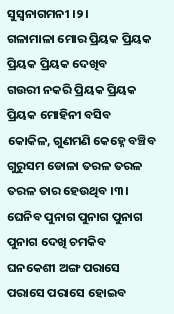ସୁସ୍ୱନାଗମନୀ ।୨।
ଗଳାମାଳା ମୋର ପ୍ରିୟକ ପ୍ରିୟକ ପ୍ରିୟକ ପ୍ରିୟକ ଦେଖିବ
ଗଉରୀ ନକରି ପ୍ରିୟକ ପ୍ରିୟକ ପ୍ରିୟକ ମୋହିନୀ ବସିବ
କୋକିଳ, ଗୁଣମଣି କେହ୍ନେ ବଞ୍ଚିବ
ଗୁରୁସମ ଡୋଳା ତରଳ ତରଳ ତରଳ ତାର ହେଉଥିବ ।୩।
ଘେନିବ ପୁନାଗ ପୁନାଗ ପୁନାଗ ପୁନାଗ ଦେଖି ଚମକିବ
ଘନକେଶୀ ଅଙ୍ଗ ପରାସେ ପରାସେ ପରାସେ ହୋଇବ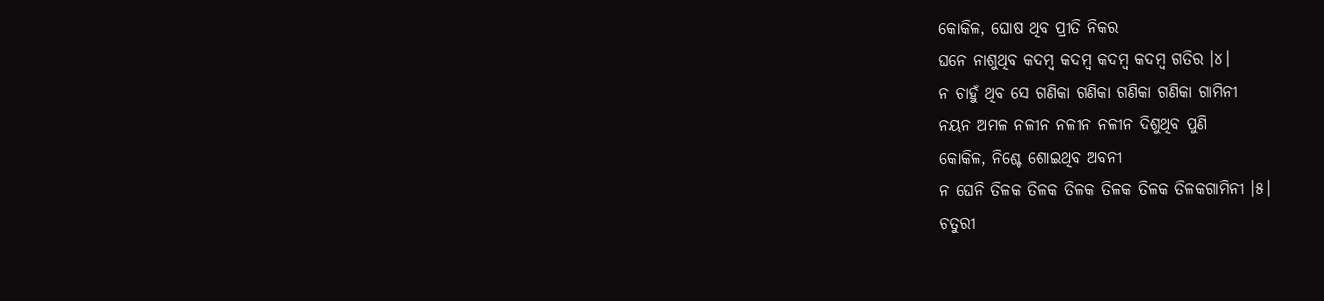କୋକିଳ, ଘୋଷ ଥିବ ପ୍ରୀତି ନିକର
ଘନେ ନାଶୁଥିବ କଦମ୍ବ କଦମ୍ବ କଦମ୍ବ କଦମ୍ବ ଗତିର ।୪।
ନ ଚାହୁଁ ଥିବ ସେ ଗଣିକା ଗଣିକା ଗଣିକା ଗଣିକା ଗାମିନୀ
ନୟନ ଅମଳ ନଳୀନ ନଳୀନ ନଳୀନ ଦିଶୁଥିବ ପୁଣି
କୋକିଳ, ନିଶ୍ଚେ ଶୋଇଥିବ ଅବନୀ
ନ ଘେନି ତିଳକ ତିଳକ ତିଳକ ତିଳକ ତିଳକ ତିଳକଗାମିନୀ ।୫।
ଚତୁରୀ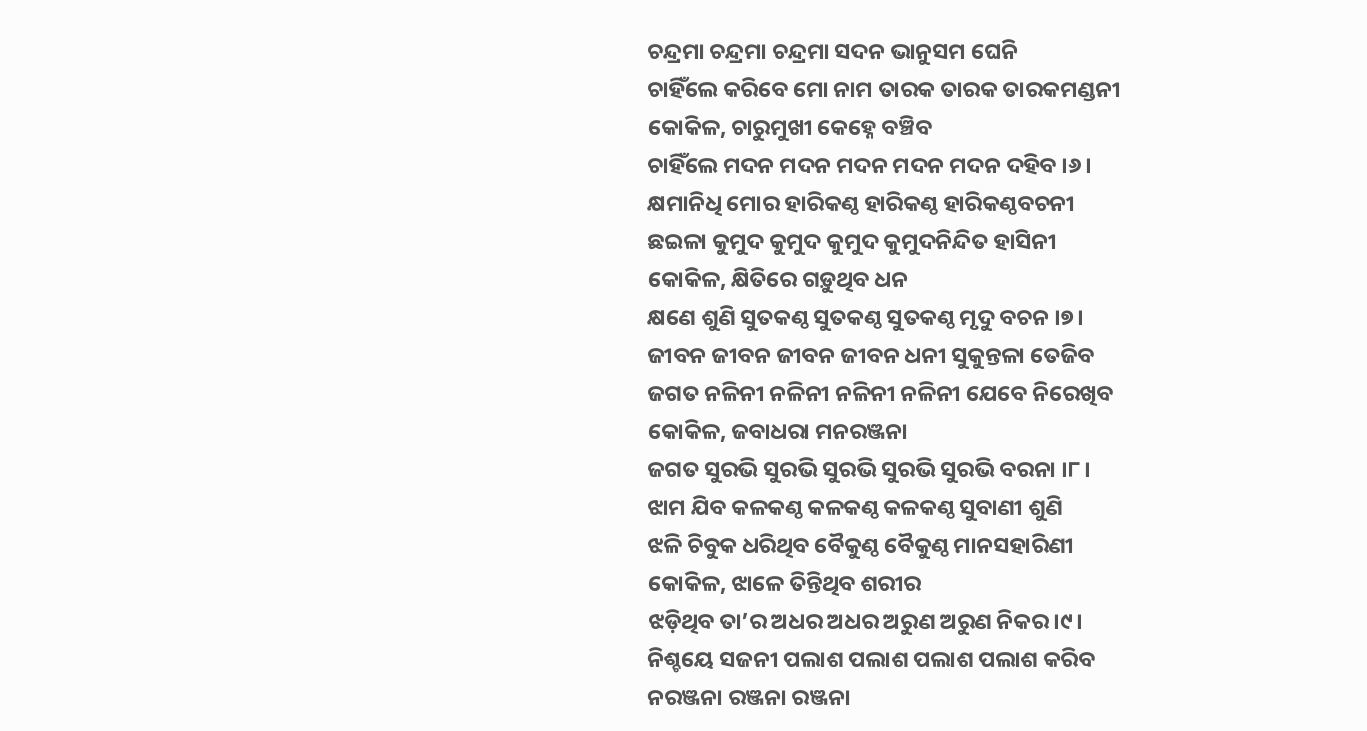ଚନ୍ଦ୍ରମା ଚନ୍ଦ୍ରମା ଚନ୍ଦ୍ରମା ସଦନ ଭାନୁସମ ଘେନି
ଚାହିଁଲେ କରିବେ ମୋ ନାମ ତାରକ ତାରକ ତାରକମଣ୍ଡନୀ
କୋକିଳ, ଚାରୁମୁଖୀ କେହ୍ନେ ବଞ୍ଚିବ
ଚାହିଁଲେ ମଦନ ମଦନ ମଦନ ମଦନ ମଦନ ଦହିବ ।୬।
କ୍ଷମାନିଧି ମୋର ହାରିକଣ୍ଠ ହାରିକଣ୍ଠ ହାରିକଣ୍ଠବଚନୀ
ଛଇଳା କୁମୁଦ କୁମୁଦ କୁମୁଦ କୁମୁଦନିନ୍ଦିତ ହାସିନୀ
କୋକିଳ, କ୍ଷିତିରେ ଗଡ଼ୁଥିବ ଧନ
କ୍ଷଣେ ଶୁଣି ସୁତକଣ୍ଠ ସୁତକଣ୍ଠ ସୁତକଣ୍ଠ ମୃଦୁ ବଚନ ।୭।
ଜୀବନ ଜୀବନ ଜୀବନ ଜୀବନ ଧନୀ ସୁକୁନ୍ତଳା ତେଜିବ
ଜଗତ ନଳିନୀ ନଳିନୀ ନଳିନୀ ନଳିନୀ ଯେବେ ନିରେଖିବ
କୋକିଳ, ଜବାଧରା ମନରଞ୍ଜନା
ଜଗତ ସୁରଭି ସୁରଭି ସୁରଭି ସୁରଭି ସୁରଭି ବରନା ।୮।
ଝାମ ଯିବ କଳକଣ୍ଠ କଳକଣ୍ଠ କଳକଣ୍ଠ ସୁବାଣୀ ଶୁଣି
ଝଳି ଚିବୁକ ଧରିଥିବ ବୈକୁଣ୍ଠ ବୈକୁଣ୍ଠ ମାନସହାରିଣୀ
କୋକିଳ, ଝାଳେ ତିନ୍ତିଥିବ ଶରୀର
ଝଡ଼ିଥିବ ତା’ର ଅଧର ଅଧର ଅରୁଣ ଅରୁଣ ନିକର ।୯।
ନିଶ୍ଚୟେ ସଜନୀ ପଲାଶ ପଲାଶ ପଲାଶ ପଲାଶ କରିବ
ନରଞ୍ଜନା ରଞ୍ଜନା ରଞ୍ଜନା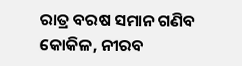ରାତ୍ର ବରଷ ସମାନ ଗଣିବ
କୋକିଳ, ନୀରବ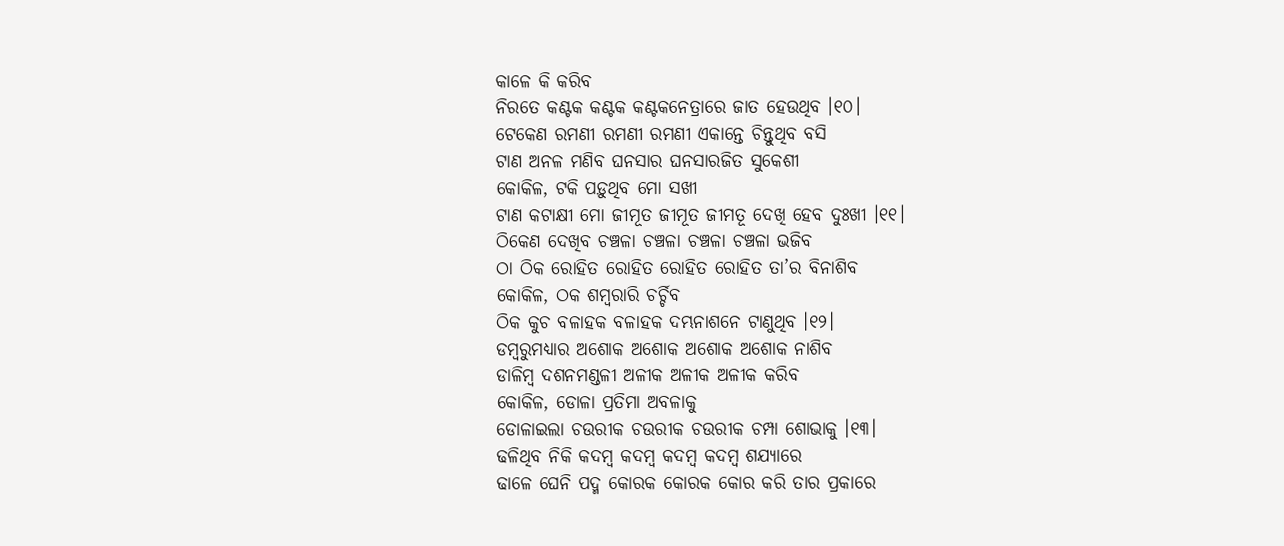କାଳେ କି କରିବ
ନିରତେ କଣ୍ଟକ କଣ୍ଟକ କଣ୍ଟକନେତ୍ରାରେ ଜାତ ହେଉଥିବ ।୧୦।
ଟେକେଣ ରମଣୀ ରମଣୀ ରମଣୀ ଏକାନ୍ତେ ଚିନ୍ତୁଥିବ ବସି
ଟାଣ ଅନଳ ମଣିବ ଘନସାର ଘନସାରଜିତ ସୁକେଶୀ
କୋକିଳ, ଟକି ପଡ଼ୁଥିବ ମୋ ସଖୀ
ଟାଣ କଟାକ୍ଷୀ ମୋ ଜୀମୂତ ଜୀମୂତ ଜୀମତୂ ଦେଖି ହେବ ଦୁଃଖୀ ।୧୧।
ଠିକେଣ ଦେଖିବ ଚଞ୍ଚଳା ଚଞ୍ଚଳା ଚଞ୍ଚଳା ଚଞ୍ଚଳା ଭଜିବ
ଠା ଠିକ ରୋହିତ ରୋହିତ ରୋହିତ ରୋହିତ ତା’ର ବିନାଶିବ
କୋକିଳ, ଠକ ଶମ୍ବରାରି ଚର୍ଚ୍ଚିବ
ଠିକ କୁଚ ବଳାହକ ବଳାହକ ଦମ୍ଭନାଶନେ ଟାଣୁଥିବ ।୧୨।
ଡମ୍ବରୁମଧ୍ୟାର ଅଶୋକ ଅଶୋକ ଅଶୋକ ଅଶୋକ ନାଶିବ
ଡାଳିମ୍ବ ଦଶନମଣ୍ଡଳୀ ଅଳୀକ ଅଳୀକ ଅଳୀକ କରିବ
କୋକିଳ, ଡୋଳା ପ୍ରତିମା ଅବଳାକୁ
ଡୋଳାଇଲା ଚଉରୀକ ଚଉରୀକ ଚଉରୀକ ଚମ୍ପା ଶୋଭାକୁ ।୧୩।
ଢଳିଥିବ ନିକି କଦମ୍ବ କଦମ୍ବ କଦମ୍ବ କଦମ୍ବ ଶଯ୍ୟାରେ
ଢାଳେ ଘେନି ପଦ୍ମ କୋରକ କୋରକ କୋର କରି ତାର ପ୍ରକାରେ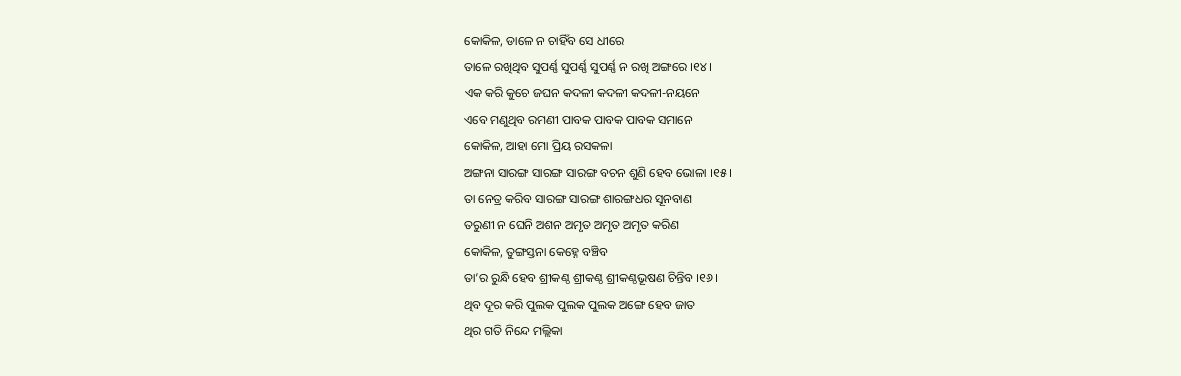କୋକିଳ, ଡାଳେ ନ ଚାହିଁବ ସେ ଧୀରେ
ତାଳେ ରଖିଥିବ ସୁପର୍ଣ୍ଣ ସୁପର୍ଣ୍ଣ ସୁପର୍ଣ୍ଣ ନ ରଖି ଅଙ୍ଗରେ ।୧୪।
ଏକ କରି କୁଚେ ଜଘନ କଦଳୀ କଦଳୀ କଦଳୀ-ନୟନେ
ଏବେ ମଣୁଥିବ ରମଣୀ ପାବକ ପାବକ ପାବକ ସମାନେ
କୋକିଳ, ଆହା ମୋ ପ୍ରିୟ ରସକଳା
ଅଙ୍ଗନା ସାରଙ୍ଗ ସାରଙ୍ଗ ସାରଙ୍ଗ ବଚନ ଶୁଣି ହେବ ଭୋଳା ।୧୫।
ତା ନେତ୍ର କରିବ ସାରଙ୍ଗ ସାରଙ୍ଗ ଶାରଙ୍ଗଧର ସୂନବାଣ
ତରୁଣୀ ନ ଘେନି ଅଶନ ଅମୃତ ଅମୃତ ଅମୃତ କରିଣ
କୋକିଳ, ତୁଙ୍ଗସ୍ତନା କେହ୍ନେ ବଞ୍ଚିବ
ତା’ର ରୁନ୍ଧି ହେବ ଶ୍ରୀକଣ୍ଠ ଶ୍ରୀକଣ୍ଠ ଶ୍ରୀକଣ୍ଠଭୂଷଣ ଚିନ୍ତିବ ।୧୬।
ଥିବ ଦୂର କରି ପୁଲକ ପୁଲକ ପୁଲକ ଅଙ୍ଗେ ହେବ ଜାତ
ଥିର ଗତି ନିନ୍ଦେ ମଲ୍ଲିକା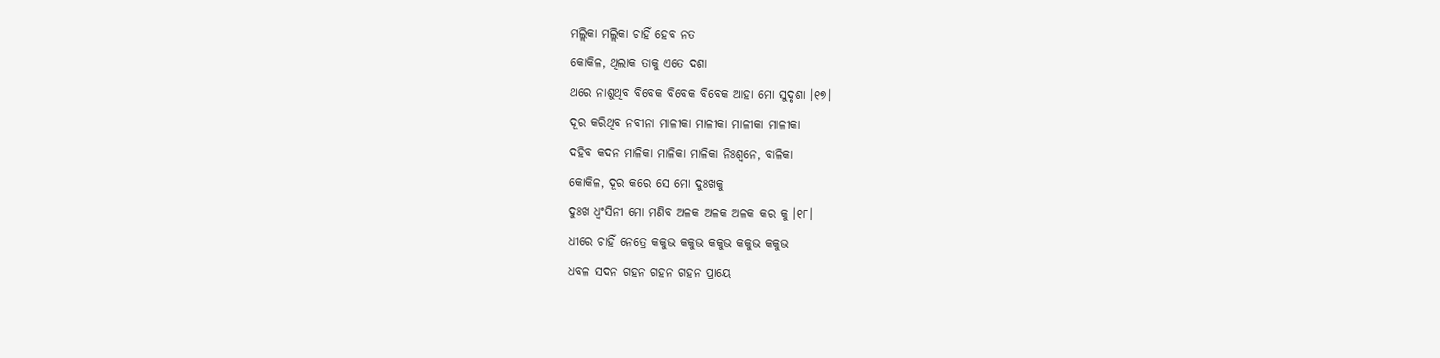ମଲ୍ଲିକା ମଲ୍ଲିକା ଚାହିଁ ହେବ ନତ
କୋକିଳ, ଥିଲାକ ତାକୁ ଏତେ ଦଶା
ଥରେ ନାଶୁଥିବ ବିବେକ ବିବେକ ବିବେକ ଆହା ମୋ ସୁଦୃଶା ।୧୭।
ଦୂର କରିଥିବ ନବୀନା ମାଳୀକା ମାଳୀକା ମାଳୀକା ମାଳୀକା
ଦହିବ କଦନ ମାଳିକା ମାଳିକା ମାଳିକା ନିଃଶ୍ୱନେ, ବାଳିକା
କୋକିଳ, ଦୂର କରେ ସେ ମୋ ଦୁଃଖକୁ
ଦୁଃଖ ଧ୍ୱଂସିନୀ ମୋ ମଣିବ ଅଳକ ଅଳକ ଅଳକ କର କୁ ।୧୮।
ଧୀରେ ଚାହିଁ ନେତ୍ରେ କକୁଭ କକୁଭ କକୁଭ କକୁଭ କକୁଭ
ଧବଳ ସଦନ ଗହନ ଗହନ ଗହନ ପ୍ରାୟେ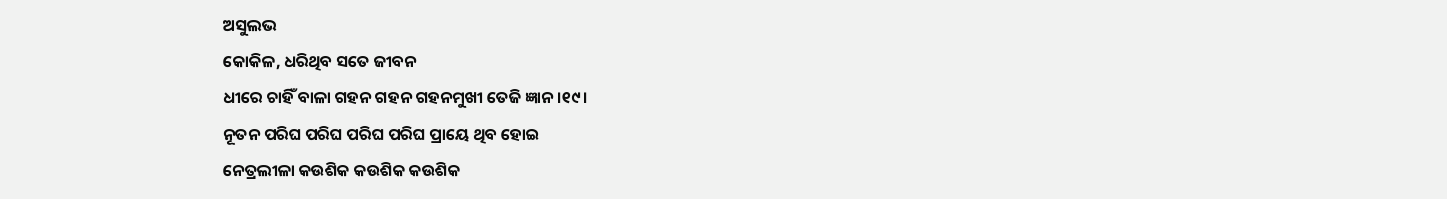ଅସୁଲଭ
କୋକିଳ, ଧରିଥିବ ସତେ ଜୀବନ
ଧୀରେ ଚାହିଁ ବାଳା ଗହନ ଗହନ ଗହନମୁଖୀ ତେଜି ଜ୍ଞାନ ।୧୯।
ନୂତନ ପରିଘ ପରିଘ ପରିଘ ପରିଘ ପ୍ରାୟେ ଥିବ ହୋଇ
ନେତ୍ରଲୀଳା କଉଶିକ କଉଶିକ କଉଶିକ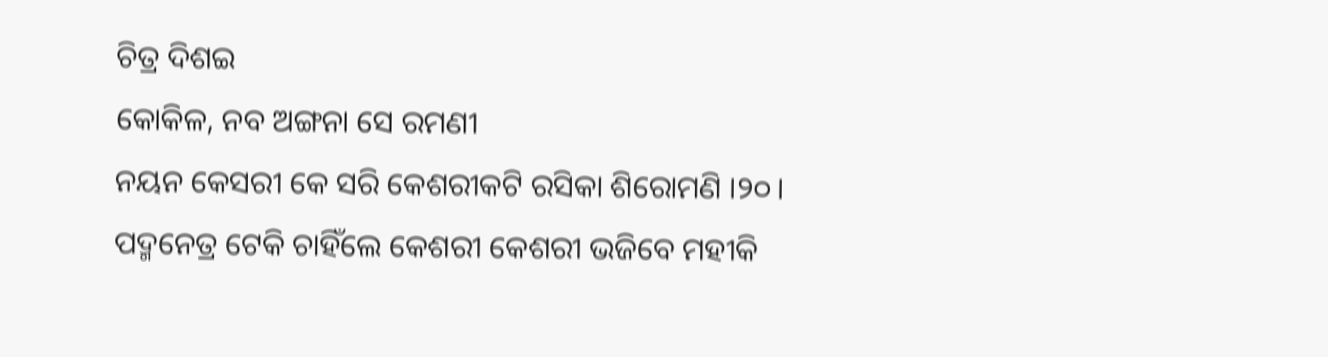ଚିତ୍ର ଦିଶଇ
କୋକିଳ, ନବ ଅଙ୍ଗନା ସେ ରମଣୀ
ନୟନ କେସରୀ କେ ସରି କେଶରୀକଟି ରସିକା ଶିରୋମଣି ।୨୦।
ପଦ୍ମନେତ୍ର ଟେକି ଚାହିଁଲେ କେଶରୀ କେଶରୀ ଭଜିବେ ମହୀକି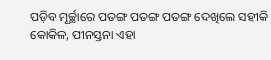ପଡ଼ିବ ମୂର୍ଚ୍ଛାରେ ପତଙ୍ଗ ପତଙ୍ଗ ପତଙ୍ଗ ଦେଖିଲେ ସହୀକି
କୋକିଳ, ପୀନସ୍ତନା ଏହା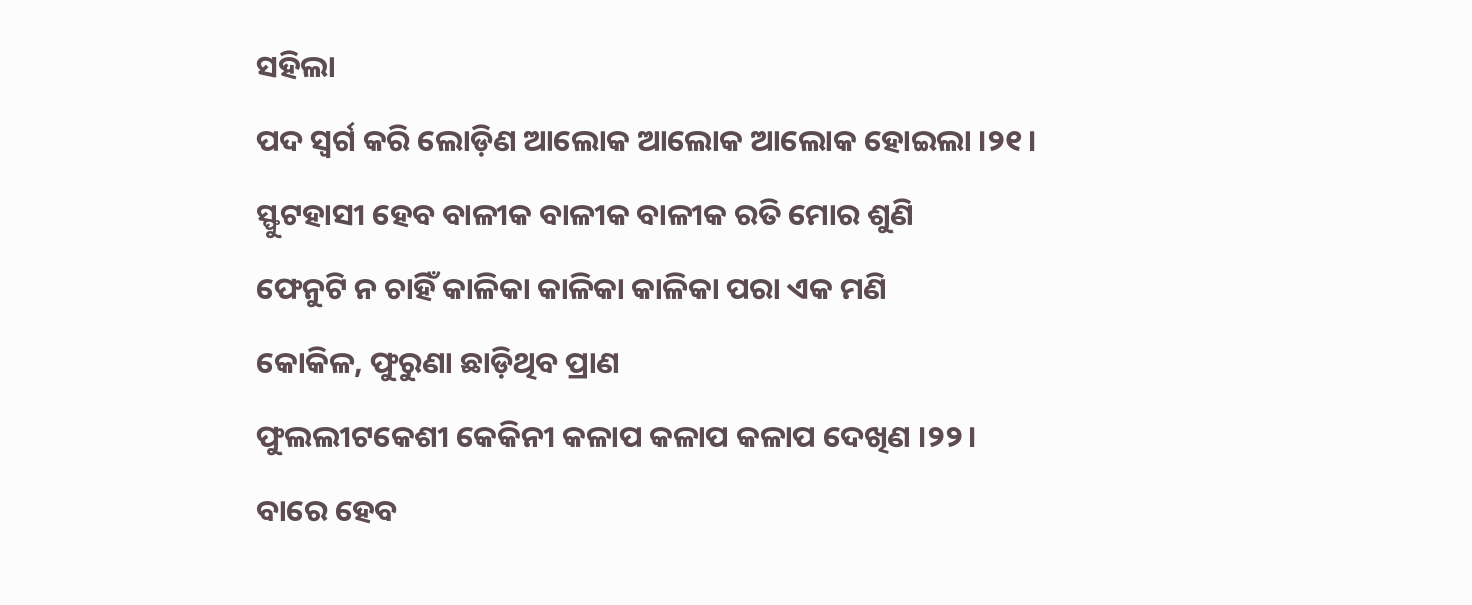ସହିଲା
ପଦ ସ୍ୱର୍ଗ କରି ଲୋଡ଼ିଣ ଆଲୋକ ଆଲୋକ ଆଲୋକ ହୋଇଲା ।୨୧।
ସ୍ଫୁଟହାସୀ ହେବ ବାଳୀକ ବାଳୀକ ବାଳୀକ ରତି ମୋର ଶୁଣି
ଫେନୁଟି ନ ଚାହିଁ କାଳିକା କାଳିକା କାଳିକା ପରା ଏକ ମଣି
କୋକିଳ, ଫୁରୁଣା ଛାଡ଼ିଥିବ ପ୍ରାଣ
ଫୁଲଲୀଟକେଶୀ କେକିନୀ କଳାପ କଳାପ କଳାପ ଦେଖିଣ ।୨୨।
ବାରେ ହେବ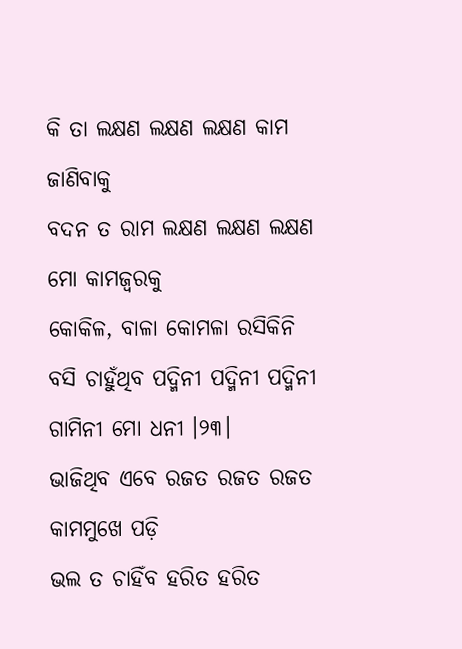କି ତା ଲକ୍ଷଣ ଲକ୍ଷଣ ଲକ୍ଷଣ କାମ ଜାଣିବାକୁ
ବଦନ ତ ରାମ ଲକ୍ଷଣ ଲକ୍ଷଣ ଲକ୍ଷଣ ମୋ କାମଜ୍ୱରକୁ
କୋକିଳ, ବାଳା କୋମଳା ରସିକିନି
ବସି ଚାହୁଁଥିବ ପଦ୍ମିନୀ ପଦ୍ମିନୀ ପଦ୍ମିନୀ ଗାମିନୀ ମୋ ଧନୀ ।୨୩।
ଭାଜିଥିବ ଏବେ ରଜତ ରଜତ ରଜତ କାମମୁଖେ ପଡ଼ି
ଭଲ ତ ଚାହିଁବ ହରିତ ହରିତ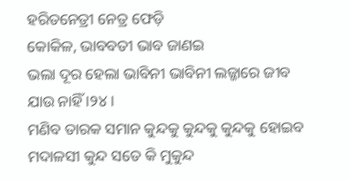ହରିତନେତ୍ରୀ ନେତ୍ର ଫେଡ଼ି
କୋକିଳ, ଭାବବତୀ ଭାବ ଜାଣଇ
ଭଲା ଦୂର ହେଲା ଭାବିନୀ ଭାବିନୀ ଲଜ୍ଜାରେ ଜୀବ ଯାଉ ନାହିଁ ।୨୪।
ମଣିବ ତାରକ ସମାନ କୁନ୍ଦକୁ କୁନ୍ଦକୁ କୁନ୍ଦକୁ ହୋଇବ
ମଦାଳସୀ କୁନ୍ଦ ସତେ କି ମୁକୁନ୍ଦ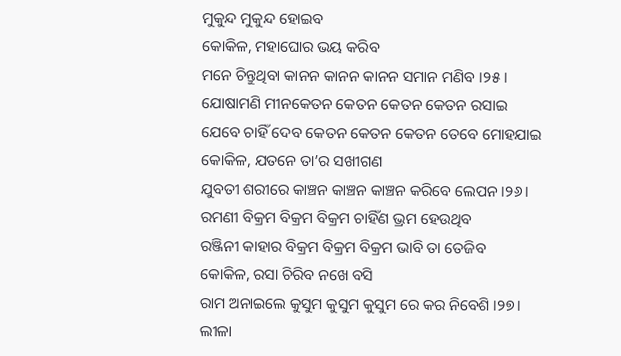ମୁକୁନ୍ଦ ମୁକୁନ୍ଦ ହୋଇବ
କୋକିଳ, ମହାଘୋର ଭୟ କରିବ
ମନେ ଚିନ୍ତୁଥିବା କାନନ କାନନ କାନନ ସମାନ ମଣିବ ।୨୫।
ଯୋଷାମଣି ମୀନକେତନ କେତନ କେତନ କେତନ ରସାଇ
ଯେବେ ଚାହିଁ ଦେବ କେତନ କେତନ କେତନ ତେବେ ମୋହଯାଇ
କୋକିଳ, ଯତନେ ତା’ର ସଖୀଗଣ
ଯୁବତୀ ଶରୀରେ କାଞ୍ଚନ କାଞ୍ଚନ କାଞ୍ଚନ କରିବେ ଲେପନ ।୨୬।
ରମଣୀ ବିକ୍ରମ ବିକ୍ରମ ବିକ୍ରମ ଚାହିଁଣ ଭ୍ରମ ହେଉଥିବ
ରଞ୍ଜିନୀ କାହାର ବିକ୍ରମ ବିକ୍ରମ ବିକ୍ରମ ଭାବି ତା ତେଜିବ
କୋକିଳ, ରସା ଚିରିବ ନଖେ ବସି
ରାମ ଅନାଇଲେ କୁସୁମ କୁସୁମ କୁସୁମ ରେ କର ନିବେଶି ।୨୭।
ଲୀଳା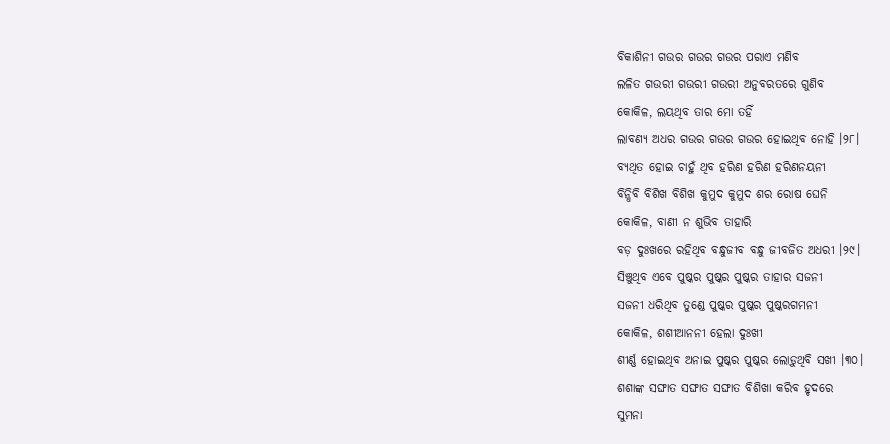ବିକାଶିନୀ ଗଉର ଗଉର ଗଉର ପରାଏ ମଣିବ
ଲଳିତ ଗଉରୀ ଗଉରୀ ଗଉରୀ ଅନୁବରତରେ ଗୁଣିବ
କୋକିଳ, ଲୟଥିବ ତାର ମୋ ତହିଁ
ଲାବଣ୍ୟ ଅଧର ଗଉର ଗଉର ଗଉର ହୋଇଥିବ ନୋହି ।୨୮।
ବ୍ୟଥିତ ହୋଇ ଚାହୁଁ ଥିବ ହରିଣ ହରିଣ ହରିଣନୟନୀ
ବିନ୍ଧିବି ବିଶିଖ ବିଶିଖ କୁମୁଦ କୁମୁଦ ଶର ରୋଷ ଘେନି
କୋକିଳ, ବାଣୀ ନ ଶୁଭିବ ତାହାରି
ବଡ଼ ଦୁଃଖରେ ରହିଥିବ ବନ୍ଧୁଜୀବ ବନ୍ଧୁ ଜୀବଜିତ ଅଧରୀ ।୨୯।
ସିଞ୍ଚୁଥିବ ଏବେ ପୁଷ୍କର ପୁଷ୍କର ପୁଷ୍କର ତାହାର ସଜନୀ
ସଜନୀ ଧରିଥିବ ତୁଣ୍ଡେ ପୁଷ୍କର ପୁଷ୍କର ପୁଷ୍କରଗମନୀ
କୋକିଳ, ଶଶୀଆନନୀ ହେଲା ଦୁଃଖୀ
ଶୀର୍ଣ୍ଣ ହୋଇଥିବ ଅନାଇ ପୁଷ୍କର ପୁଷ୍କର ଲୋଡ଼ୁଥିବି ସଖୀ ।୩୦।
ଶଶାଙ୍କ ସଙ୍ଘାତ ସଙ୍ଘାତ ସଙ୍ଘାତ ବିଶିଖା କରିବ ହୃଦରେ
ସୁମନା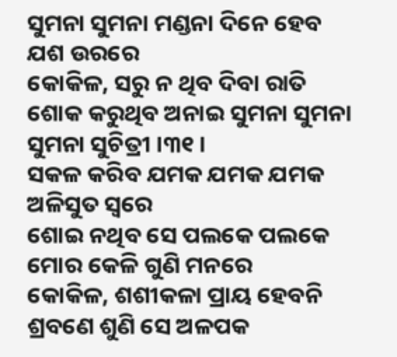ସୁମନା ସୁମନା ମଣ୍ଡନା ଦିନେ ହେବ ଯଶ ଉରରେ
କୋକିଳ, ସରୁ ନ ଥିବ ଦିବା ରାତି
ଶୋକ କରୁଥିବ ଅନାଇ ସୁମନା ସୁମନା ସୁମନା ସୁଚିତ୍ରୀ ।୩୧।
ସକଳ କରିବ ଯମକ ଯମକ ଯମକ ଅଳିସୁତ ସ୍ୱରେ
ଶୋଇ ନଥିବ ସେ ପଲକେ ପଲକେ ମୋର କେଳି ଗୁଣି ମନରେ
କୋକିଳ, ଶଶୀକଳା ପ୍ରାୟ ହେବନି
ଶ୍ରବଣେ ଶୁଣି ସେ ଅଳପକ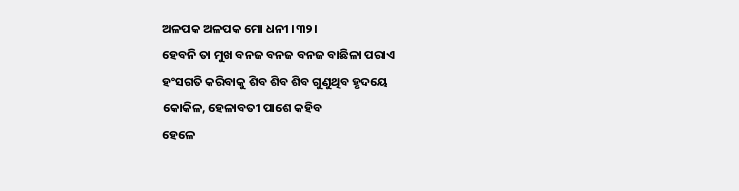ଅଳପକ ଅଳପକ ମୋ ଧନୀ ।୩୨।
ହେବନି ତା ମୁଖ ବନଜ ବନଜ ବନଜ ବାଛିଳା ପରାଏ
ହଂସଗତି କରିବାକୁ ଶିବ ଶିବ ଶିବ ଗୁଣୁଥିବ ହୃଦୟେ
କୋକିଳ, ହେଳାବତୀ ପାଶେ କହିବ
ହେଳେ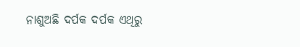ନାଶୁଅଛି ଦର୍ପକ ଦର୍ପକ ଏଥିରୁ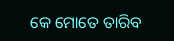କେ ମୋତେ ତାରିବ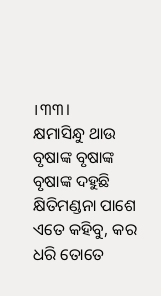।୩୩।
କ୍ଷମାସିନ୍ଧୁ ଥାଉ ବୃଷାଙ୍କ ବୃଷାଙ୍କ ବୃଷାଙ୍କ ଦହୁଛି
କ୍ଷିତିମଣ୍ଡନା ପାଶେ ଏତେ କହିବୁ, କର ଧରି ତୋତେ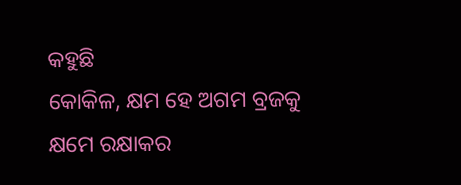କହୁଛି
କୋକିଳ, କ୍ଷମ ହେ ଅଗମ ବ୍ରଜକୁ
କ୍ଷମେ ରକ୍ଷାକର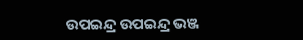ଉପଇନ୍ଦ୍ର ଉପଇନ୍ଦ୍ର ଭଞ୍ଜ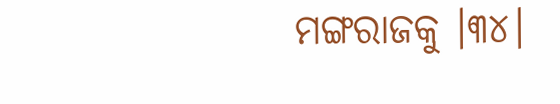ମଙ୍ଗରାଜକୁ ।୩୪।